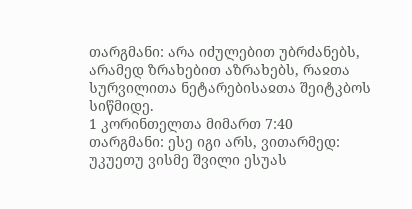თარგმანი: არა იძულებით უბრძანებს, არამედ ზრახებით აზრახებს, რაჲთა სურვილითა ნეტარებისაჲთა შეიტკბოს სიწმიდე.
1 კორინთელთა მიმართ 7:40
თარგმანი: ესე იგი არს, ვითარმედ: უკუეთუ ვისმე შვილი ესუას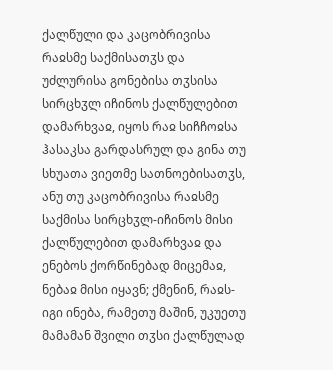ქალწული და კაცობრივისა რაჲსმე საქმისათჳს და უძლურისა გონებისა თჳსისა სირცხჳლ იჩინოს ქალწულებით დამარხვაჲ, იყოს რაჲ სიჩჩოჲსა ჰასაკსა გარდასრულ და გინა თუ სხუათა ვიეთმე სათნოებისათჳს, ანუ თუ კაცობრივისა რაჲსმე საქმისა სირცხჳლ-იჩინოს მისი ქალწულებით დამარხვაჲ და ენებოს ქორწინებად მიცემაჲ, ნებაჲ მისი იყავნ; ქმენინ, რაჲს-იგი ინება, რამეთუ მაშინ, უკუეთუ მამამან შვილი თჳსი ქალწულად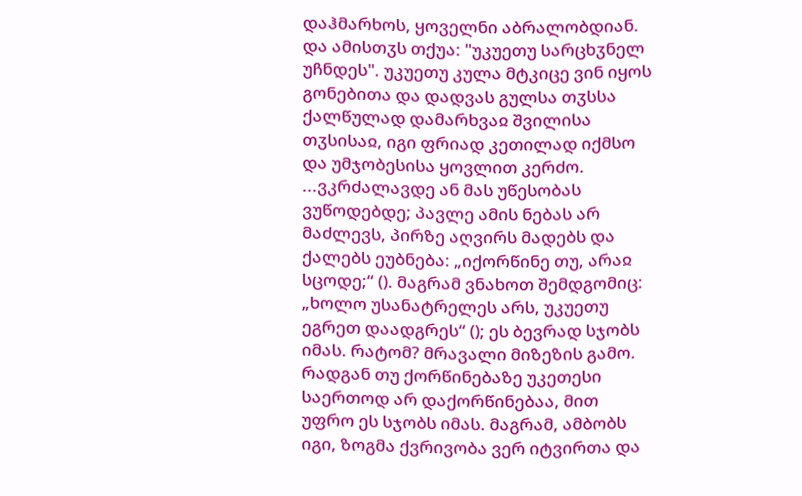დაჰმარხოს, ყოველნი აბრალობდიან. და ამისთჳს თქუა: "უკუეთუ სარცხჳნელ უჩნდეს". უკუეთუ კულა მტკიცე ვინ იყოს გონებითა და დადვას გულსა თჳსსა ქალწულად დამარხვაჲ შვილისა თჳსისაჲ, იგი ფრიად კეთილად იქმსო და უმჯობესისა ყოვლით კერძო.
...ვკრძალავდე ან მას უწესობას ვუწოდებდე; პავლე ამის ნებას არ მაძლევს, პირზე აღვირს მადებს და ქალებს ეუბნება: „იქორწინე თუ, არაჲ სცოდე;“ (). მაგრამ ვნახოთ შემდგომიც: „ხოლო უსანატრელეს არს, უკუეთუ ეგრეთ დაადგრეს“ (); ეს ბევრად სჯობს იმას. რატომ? მრავალი მიზეზის გამო. რადგან თუ ქორწინებაზე უკეთესი საერთოდ არ დაქორწინებაა, მით უფრო ეს სჯობს იმას. მაგრამ, ამბობს იგი, ზოგმა ქვრივობა ვერ იტვირთა და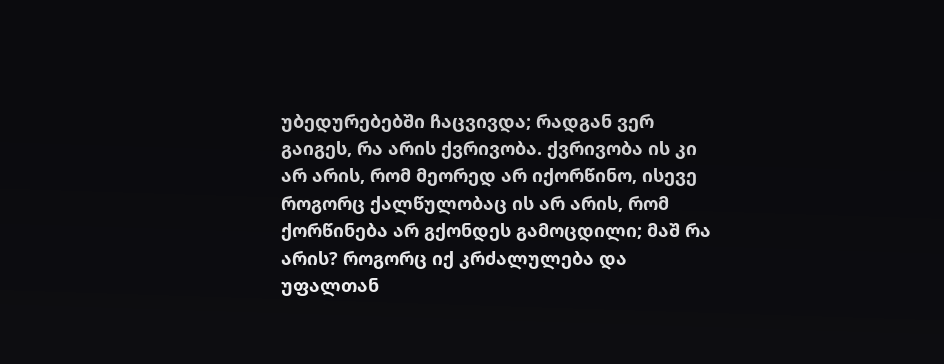უბედურებებში ჩაცვივდა; რადგან ვერ გაიგეს, რა არის ქვრივობა. ქვრივობა ის კი არ არის, რომ მეორედ არ იქორწინო, ისევე როგორც ქალწულობაც ის არ არის, რომ ქორწინება არ გქონდეს გამოცდილი; მაშ რა არის? როგორც იქ კრძალულება და უფალთან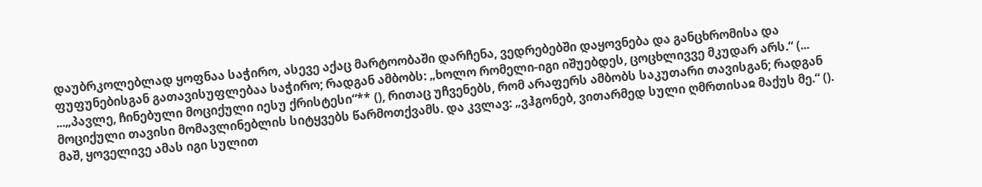დაუბრკოლებლად ყოფნაა საჭირო, ასევე აქაც მარტოობაში დარჩენა, ვედრებებში დაყოვნება და განცხრომისა და ფუფუნებისგან გათავისუფლებაა საჭირო; რადგან ამბობს: „ხოლო რომელი-იგი იშუებდეს, ცოცხლივვე მკუდარ არს.“ (...
...„პავლე, ჩინებული მოციქული იესუ ქრისტესი“** (), რითაც უჩვენებს, რომ არაფერს ამბობს საკუთარი თავისგან; რადგან მოციქული თავისი მომავლინებლის სიტყვებს წარმოთქვამს. და კვლავ: „ვჰგონებ, ვითარმედ სული ღმრთისაჲ მაქუს მე.“ (). მაშ, ყოველივე ამას იგი სულით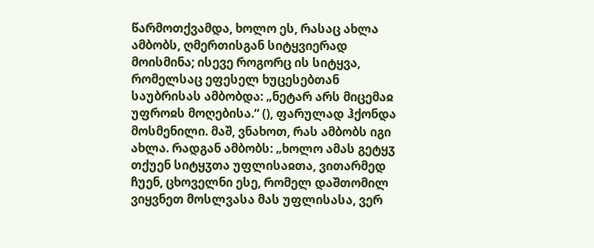წარმოთქვამდა, ხოლო ეს, რასაც ახლა ამბობს, ღმერთისგან სიტყვიერად მოისმინა; ისევე როგორც ის სიტყვა, რომელსაც ეფესელ ხუცესებთან საუბრისას ამბობდა: „ნეტარ არს მიცემაჲ უფროჲს მოღებისა.“ (), ფარულად ჰქონდა მოსმენილი. მაშ, ვნახოთ, რას ამბობს იგი ახლა. რადგან ამბობს: „ხოლო ამას გეტყჳ თქუენ სიტყჳთა უფლისაჲთა, ვითარმედ ჩუენ, ცხოველნი ესე, რომელ დაშთომილ ვიყვნეთ მოსლვასა მას უფლისასა, ვერ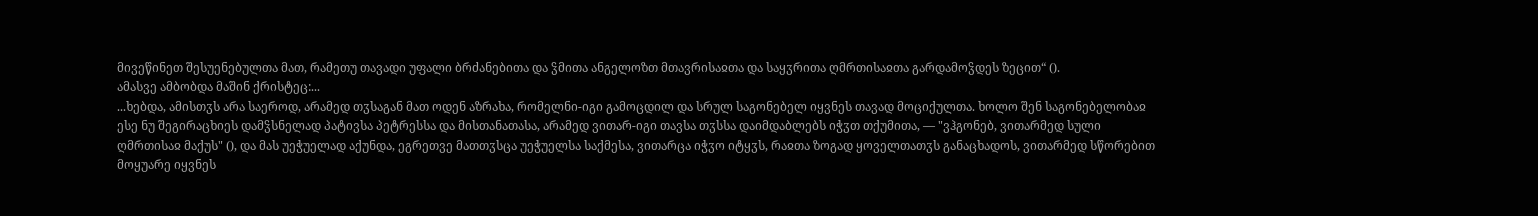მივეწინეთ შესუენებულთა მათ, რამეთუ თავადი უფალი ბრძანებითა და ჴმითა ანგელოზთ მთავრისაჲთა და საყჳრითა ღმრთისაჲთა გარდამოჴდეს ზეცით“ ().
ამასვე ამბობდა მაშინ ქრისტეც:...
...ხებდა, ამისთჳს არა საეროდ, არამედ თჳსაგან მათ ოდენ აზრახა, რომელნი-იგი გამოცდილ და სრულ საგონებელ იყვნეს თავად მოციქულთა. ხოლო შენ საგონებელობაჲ ესე ნუ შეგირაცხიეს დამჴსნელად პატივსა პეტრესსა და მისთანათასა, არამედ ვითარ-იგი თავსა თჳსსა დაიმდაბლებს იჭჳთ თქუმითა, — "ვჰგონებ, ვითარმედ სული ღმრთისაჲ მაქუს" (), და მას უეჭუელად აქუნდა, ეგრეთვე მათთჳსცა უეჭუელსა საქმესა, ვითარცა იჭჳო იტყჳს, რაჲთა ზოგად ყოველთათჳს განაცხადოს, ვითარმედ სწორებით მოყუარე იყვნეს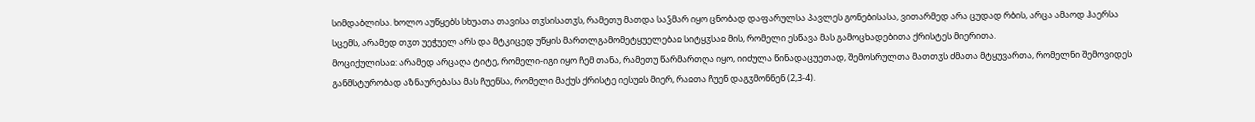სიმდაბლისა. ხოლო აუწყებს სხუათა თავისა თჳსისათჳს, რამეთუ მათდა საჴმარ იყო ცნობად დაფარულსა პავლეს გონებისასა, ვითარმედ არა ცუდად რბის, არცა ამაოდ ჰაერსა სცემს, არამედ თჳთ უეჭუელ არს და მტკიცედ უწყის მართლგამომეტყუელებაჲ სიტყჳსაჲ მის, რომელი ესწავა მას გამოცხადებითა ქრისტეს მიერითა.
მოციქულისაჲ: არამედ არცაღა ტიტე, რომელი-იგი იყო ჩემ თანა, რამეთუ წარმართღა იყო, იიძულა წინადაცუეთად, შემოსრულთა მათთჳს ძმათა მტყუვართა, რომელნი შემოვიდეს განმსტურობად აზნაურებასა მას ჩუენსა, რომელი მაქუს ქრისტე იესუჲს მიერ, რაჲთა ჩუენ დაგჳმონნენ (2,3-4).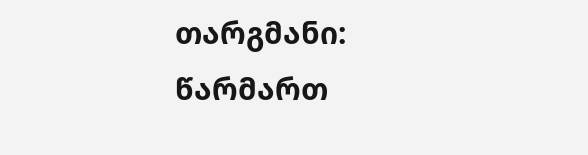თარგმანი: წარმართ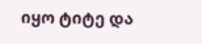იყო ტიტე და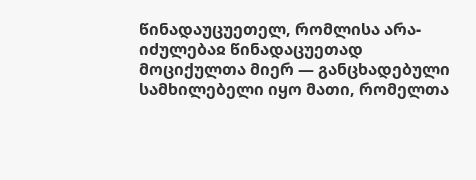წინადაუცუეთელ, რომლისა არა-იძულებაჲ წინადაცუეთად მოციქულთა მიერ — განცხადებული სამხილებელი იყო მათი, რომელთა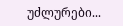უძლურები...